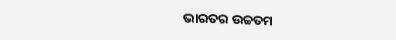ଭାରତର ଉଚ୍ଚତମ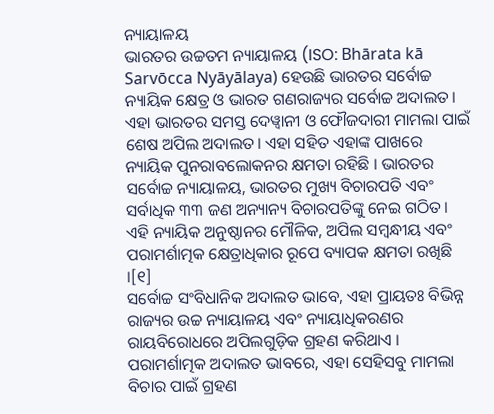ନ୍ୟାୟାଳୟ
ଭାରତର ଉଚ୍ଚତମ ନ୍ୟାୟାଳୟ (ISO: Bhārata kā Sarvōcca Nyāyālaya) ହେଉଛି ଭାରତର ସର୍ବୋଚ୍ଚ ନ୍ୟାୟିକ କ୍ଷେତ୍ର ଓ ଭାରତ ଗଣରାଜ୍ୟର ସର୍ବୋଚ୍ଚ ଅଦାଲତ। ଏହା ଭାରତର ସମସ୍ତ ଦେୱ୍ୱାନୀ ଓ ଫୌଜଦାରୀ ମାମଲା ପାଇଁ ଶେଷ ଅପିଲ ଅଦାଲତ। ଏହା ସହିତ ଏହାଙ୍କ ପାଖରେ ନ୍ୟାୟିକ ପୁନରାବଲୋକନର କ୍ଷମତା ରହିଛି । ଭାରତର ସର୍ବୋଚ୍ଚ ନ୍ୟାୟାଳୟ, ଭାରତର ମୁଖ୍ୟ ବିଚାରପତି ଏବଂ ସର୍ବାଧିକ ୩୩ ଜଣ ଅନ୍ୟାନ୍ୟ ବିଚାରପତିଙ୍କୁ ନେଇ ଗଠିତ । ଏହି ନ୍ୟାୟିକ ଅନୁଷ୍ଠାନର ମୌଳିକ, ଅପିଲ ସମ୍ବନ୍ଧୀୟ ଏବଂ ପରାମର୍ଶାତ୍ମକ କ୍ଷେତ୍ରାଧିକାର ରୂପେ ବ୍ୟାପକ କ୍ଷମତା ରଖିଛି ।[୧]
ସର୍ବୋଚ୍ଚ ସଂବିଧାନିକ ଅଦାଲତ ଭାବେ, ଏହା ପ୍ରାୟତଃ ବିଭିନ୍ନ ରାଜ୍ୟର ଉଚ୍ଚ ନ୍ୟାୟାଳୟ ଏବଂ ନ୍ୟାୟାଧିକରଣର ରାୟବିରୋଧରେ ଅପିଲଗୁଡ଼ିକ ଗ୍ରହଣ କରିଥାଏ । ପରାମର୍ଶାତ୍ମକ ଅଦାଲତ ଭାବରେ, ଏହା ସେହିସବୁ ମାମଲା ବିଚାର ପାଇଁ ଗ୍ରହଣ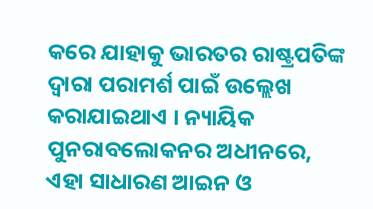କରେ ଯାହାକୁ ଭାରତର ରାଷ୍ଟ୍ରପତିଙ୍କ ଦ୍ୱାରା ପରାମର୍ଶ ପାଇଁ ଉଲ୍ଲେଖ କରାଯାଇଥାଏ । ନ୍ୟାୟିକ ପୁନରାବଲୋକନର ଅଧୀନରେ, ଏହା ସାଧାରଣ ଆଇନ ଓ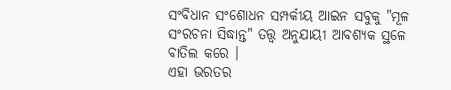ସଂବିଧାନ ସଂଶୋଧନ ସମ୍ପର୍କୀୟ ଆଇନ ସବୁକୁ "ମୂଳ ସଂରଚନା ସିଦ୍ଧାନ୍ତ" ତତ୍ତ୍ୱ ଅନୁଯାୟୀ ଆବଶ୍ୟକ ସ୍ଥଳେ ବାତିଲ କରେ ।
ଏହା ଭରତର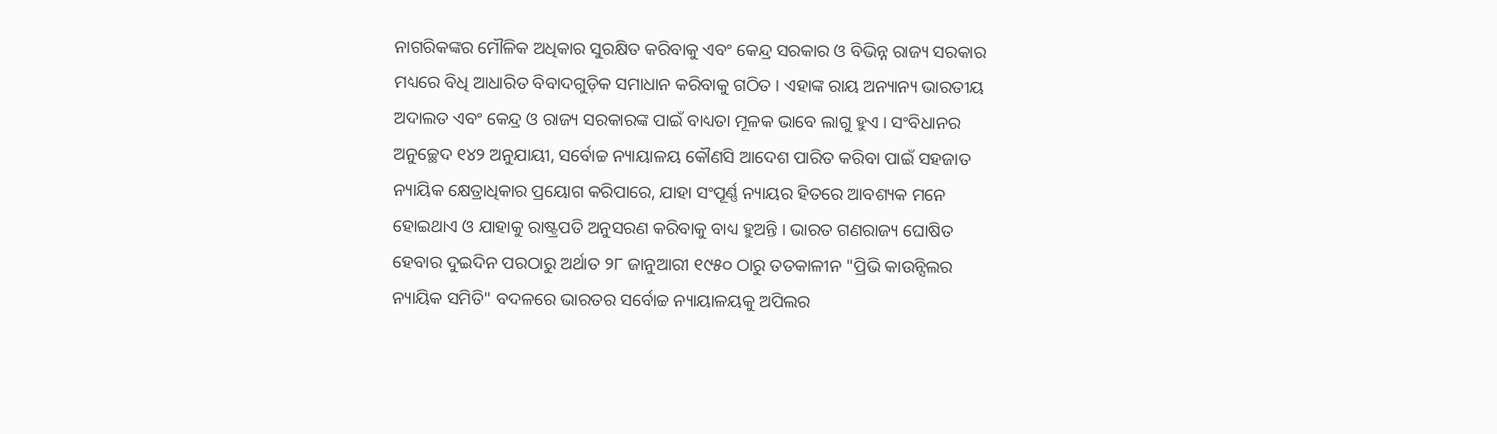ନାଗରିକଙ୍କର ମୌଳିକ ଅଧିକାର ସୁରକ୍ଷିତ କରିବାକୁ ଏବଂ କେନ୍ଦ୍ର ସରକାର ଓ ବିଭିନ୍ନ ରାଜ୍ୟ ସରକାର ମଧ୍ୟରେ ବିଧି ଆଧାରିତ ବିବାଦଗୁଡ଼ିକ ସମାଧାନ କରିବାକୁ ଗଠିତ । ଏହାଙ୍କ ରାୟ ଅନ୍ୟାନ୍ୟ ଭାରତୀୟ ଅଦାଲତ ଏବଂ କେନ୍ଦ୍ର ଓ ରାଜ୍ୟ ସରକାରଙ୍କ ପାଇଁ ବାଧ୍ୟତା ମୂଳକ ଭାବେ ଲାଗୁ ହୁଏ । ସଂବିଧାନର ଅନୁଚ୍ଛେଦ ୧୪୨ ଅନୁଯାୟୀ, ସର୍ବୋଚ୍ଚ ନ୍ୟାୟାଳୟ କୌଣସି ଆଦେଶ ପାରିତ କରିବା ପାଇଁ ସହଜାତ ନ୍ୟାୟିକ କ୍ଷେତ୍ରାଧିକାର ପ୍ରୟୋଗ କରିପାରେ, ଯାହା ସଂପୂର୍ଣ୍ଣ ନ୍ୟାୟର ହିତରେ ଆବଶ୍ୟକ ମନେ ହୋଇଥାଏ ଓ ଯାହାକୁ ରାଷ୍ଟ୍ରପତି ଅନୁସରଣ କରିବାକୁ ବାଧ୍ୟ ହୁଅନ୍ତି । ଭାରତ ଗଣରାଜ୍ୟ ଘୋଷିତ ହେବାର ଦୁଇଦିନ ପରଠାରୁ ଅର୍ଥାତ ୨୮ ଜାନୁଆରୀ ୧୯୫୦ ଠାରୁ ତତକାଳୀନ "ପ୍ରିଭି କାଉନ୍ସିଲର ନ୍ୟାୟିକ ସମିତି" ବଦଳରେ ଭାରତର ସର୍ବୋଚ୍ଚ ନ୍ୟାୟାଳୟକୁ ଅପିଲର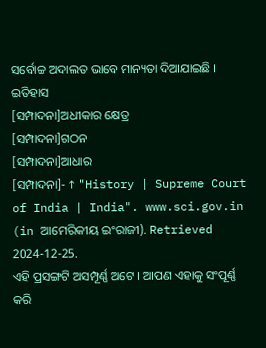ସର୍ବୋଚ୍ଚ ଅଦାଲତ ଭାବେ ମାନ୍ୟତା ଦିଆଯାଇଛି ।
ଇତିହାସ
[ସମ୍ପାଦନା]ଅଧୀକାର କ୍ଷେତ୍ର
[ସମ୍ପାଦନା]ଗଠନ
[ସମ୍ପାଦନା]ଆଧାର
[ସମ୍ପାଦନା]- ↑ "History | Supreme Court of India | India". www.sci.gov.in (in ଆମେରିକୀୟ ଇଂରାଜୀ). Retrieved 2024-12-25.
ଏହି ପ୍ରସଙ୍ଗଟି ଅସମ୍ପୂର୍ଣ୍ଣ ଅଟେ । ଆପଣ ଏହାକୁ ସଂପୂର୍ଣ୍ଣ କରି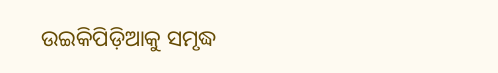ଉଇକିପିଡ଼ିଆକୁ ସମୃଦ୍ଧ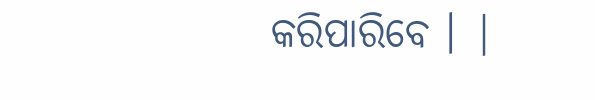କରିପାରିବେ । |